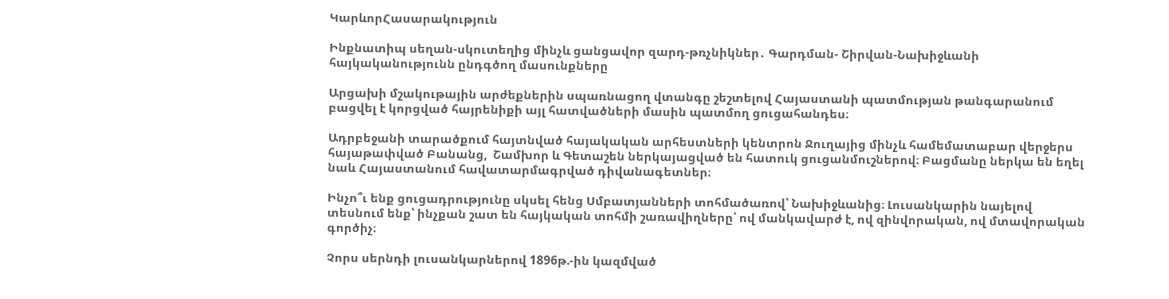ԿարևորՀասարակություն

Ինքնատիպ սեղան-սկուտեղից մինչև ցանցավոր զարդ-թռչնիկներ․ Գարդման- Շիրվան-Նախիջևանի հայկականությունն ընդգծող մասունքները

Արցախի մշակութային արժեքներին սպառնացող վտանգը շեշտելով Հայաստանի պատմության թանգարանում բացվել է կորցված հայրենիքի այլ հատվածների մասին պատմող ցուցահանդես։

Ադրբեջանի տարածքում հայտնված հայակական արհեստների կենտրոն Ջուղայից մինչև համեմատաբար վերջերս հայաթափված Բանանց,  Շամխոր և Գետաշեն ներկայացված են հատուկ ցուցանմուշներով։ Բացմանը ներկա են եղել նաև Հայաստանում հավատարմագրված դիվանագետներ։

Ինչո՞ւ ենք ցուցադրությունը սկսել հենց Սմբատյանների տոհմածառով՝ Նախիջևանից։ Լուսանկարին նայելով տեսնում ենք՝ ինչքան շատ են հայկական տոհմի շառավիղները՝ ով մանկավարժ է, ով զինվորական, ով մտավորական գործիչ։

Չորս սերնդի լուսանկարներով 1896թ.-ին կազմված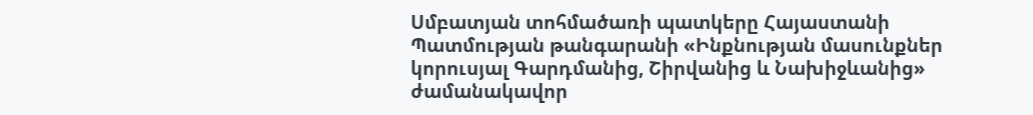Սմբատյան տոհմածառի պատկերը Հայաստանի Պատմության թանգարանի «Ինքնության մասունքներ կորուսյալ Գարդմանից, Շիրվանից և Նախիջևանից» ժամանակավոր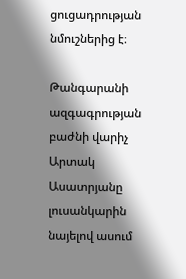ցուցադրության նմուշներից է։

Թանգարանի ազգագրության բաժնի վարիչ Արտակ Ասատրյանը լուսանկարին նայելով ասում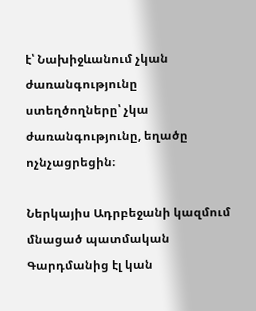է՝ Նախիջևանում չկան ժառանգությունը ստեղծողները՝ չկա ժառանգությունը, եղածը ոչնչացրեցին։

Ներկայիս Ադրբեջանի կազմում մնացած պատմական Գարդմանից էլ կան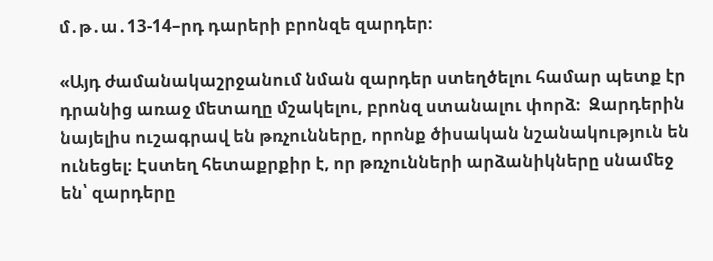մ․թ․ա․13-14–րդ դարերի բրոնզե զարդեր։

«Այդ ժամանակաշրջանում նման զարդեր ստեղծելու համար պետք էր դրանից առաջ մետաղը մշակելու, բրոնզ ստանալու փորձ։  Զարդերին նայելիս ուշագրավ են թռչունները, որոնք ծիսական նշանակություն են ունեցել։ Էստեղ հետաքրքիր է, որ թռչունների արձանիկները սնամեջ են՝ զարդերը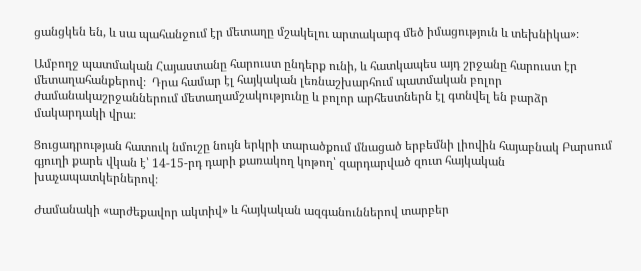ցանցկեն են, և սա պահանջում էր մետաղը մշակելու արտակարգ մեծ իմացություն և տեխնիկա»։

Ամբողջ պատմական Հայաստանը հարուստ ընդերք ունի, և հատկապես այդ շրջանը հարուստ էր մետաղահանքերով։  Դրա համար էլ հայկական լեռնաշխարհում պատմական բոլոր ժամանակաշրջաններում մետաղամշակությունը և բոլոր արհեստներն էլ գտնվել են բարձր մակարդակի վրա։

Ցուցադրության հատուկ նմուշը նույն երկրի տարածքում մնացած երբեմնի լիովին հայաբնակ Բարսում գյուղի քարե վկան է՝ 14-15-րդ դարի քառակող կոթող՝ զարդարված զուտ հայկական խաչապատկերներով։

Ժամանակի «արժեքավոր ակտիվ» և հայկական ազգանուններով տարբեր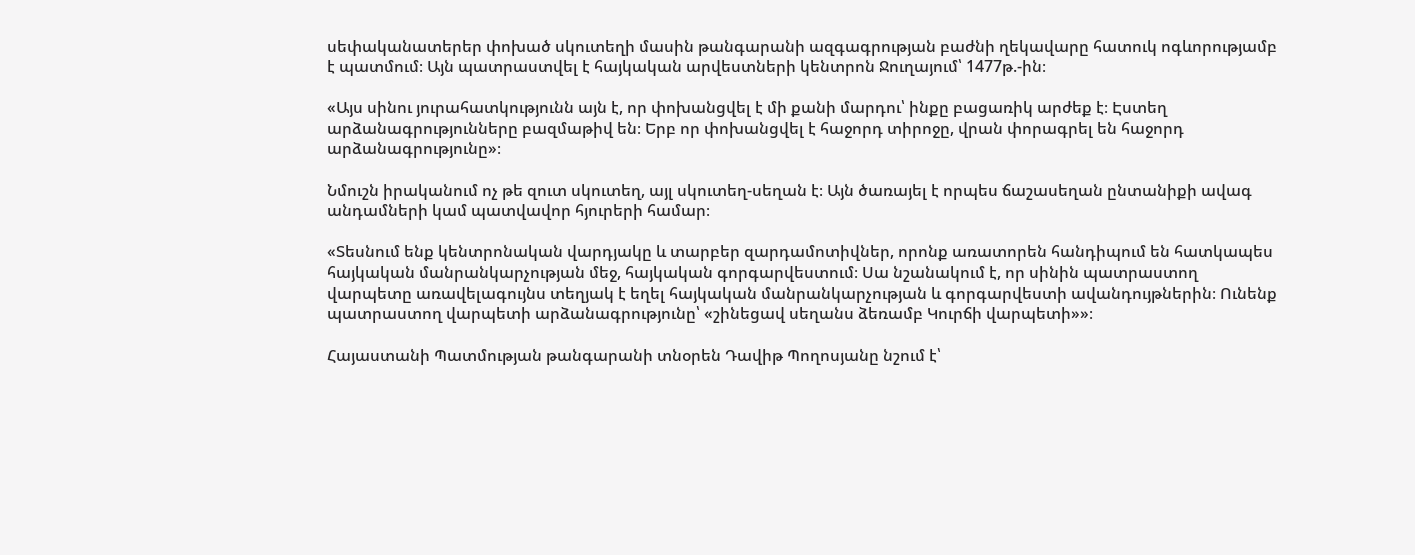սեփականատերեր փոխած սկուտեղի մասին թանգարանի ազգագրության բաժնի ղեկավարը հատուկ ոգևորությամբ է պատմում։ Այն պատրաստվել է հայկական արվեստների կենտրոն Ջուղայում՝ 1477թ.-ին։

«Այս սինու յուրահատկությունն այն է, որ փոխանցվել է մի քանի մարդու՝ ինքը բացառիկ արժեք է։ Էստեղ արձանագրությունները բազմաթիվ են։ Երբ որ փոխանցվել է հաջորդ տիրոջը, վրան փորագրել են հաջորդ արձանագրությունը»։

Նմուշն իրականում ոչ թե զուտ սկուտեղ, այլ սկուտեղ-սեղան է։ Այն ծառայել է որպես ճաշասեղան ընտանիքի ավագ անդամների կամ պատվավոր հյուրերի համար։

«Տեսնում ենք կենտրոնական վարդյակը և տարբեր զարդամոտիվներ, որոնք առատորեն հանդիպում են հատկապես հայկական մանրանկարչության մեջ, հայկական գորգարվեստում։ Սա նշանակում է, որ սինին պատրաստող վարպետը առավելագույնս տեղյակ է եղել հայկական մանրանկարչության և գորգարվեստի ավանդույթներին։ Ունենք պատրաստող վարպետի արձանագրությունը՝ «շինեցավ սեղանս ձեռամբ Կուրճի վարպետի»»։

Հայաստանի Պատմության թանգարանի տնօրեն Դավիթ Պողոսյանը նշում է՝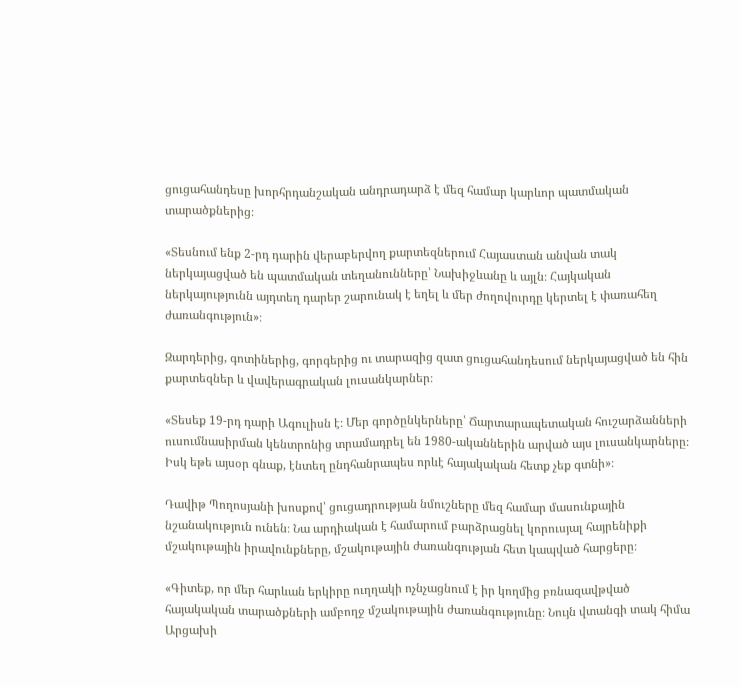ցուցահանդեսը խորհրդանշական անդրադարձ է մեզ համար կարևոր պատմական տարածքներից։

«Տեսնում ենք 2-րդ դարին վերաբերվող քարտեզներում Հայաստան անվան տակ ներկայացված են պատմական տեղանունները՝ Նախիջևանը և այլն։ Հայկական ներկայությունն այդտեղ դարեր շարունակ է եղել և մեր ժողովուրդը կերտել է փառահեղ ժառանգություն»։

Զարդերից, գոտիներից, գորգերից ու տարազից զատ ցուցահանդեսում ներկայացված են հին քարտեզներ և վավերագրական լուսանկարներ։

«Տեսեք 19-րդ դարի Ագուլիսն է։ Մեր գործընկերները՝ Ճարտարապետական հուշարձանների ուսումնասիրման կենտրոնից տրամադրել են 1980-ականներին արված այս լուսանկարները։ Իսկ եթե այսօր գնաք, էնտեղ ընդհանրապես որևէ հայակական հետք չեք գտնի»։

Դավիթ Պողոսյանի խոսքով՝ ցուցադրության նմուշները մեզ համար մասունքային նշանակություն ունեն։ Նա արդիական է համարում բարձրացնել կորուսյալ հայրենիքի մշակութային իրավունքները, մշակութային ժառանգության հետ կապված հարցերը։

«Գիտեք, որ մեր հարևան երկիրը ուղղակի ոչնչացնում է իր կողմից բռնազավթված հայակական տարածքների ամբողջ մշակութային ժառանգությունը։ Նույն վտանգի տակ հիմա Արցախի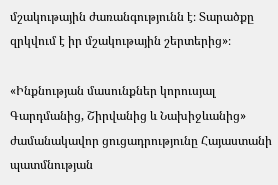մշակութային ժառանգությունն է։ Տարածքը զրկվում է իր մշակութային շերտերից»։

«Ինքնության մասունքներ կորուսյալ Գարդմանից, Շիրվանից և Նախիջևանից» ժամանակավոր ցուցադրությունը Հայաստանի պատմնության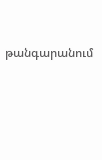թանգարանում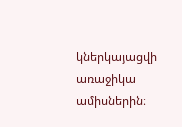կներկայացվի առաջիկա ամիսներին։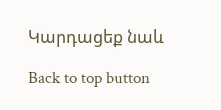Կարդացեք նաև

Back to top button